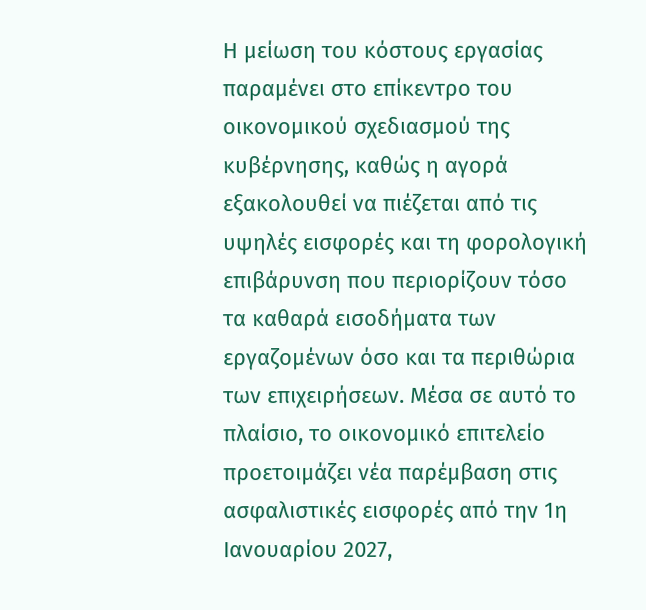Η μείωση του κόστους εργασίας παραμένει στο επίκεντρο του οικονομικού σχεδιασμού της κυβέρνησης, καθώς η αγορά εξακολουθεί να πιέζεται από τις υψηλές εισφορές και τη φορολογική επιβάρυνση που περιορίζουν τόσο τα καθαρά εισοδήματα των εργαζομένων όσο και τα περιθώρια των επιχειρήσεων. Μέσα σε αυτό το πλαίσιο, το οικονομικό επιτελείο προετοιμάζει νέα παρέμβαση στις ασφαλιστικές εισφορές από την 1η Ιανουαρίου 2027,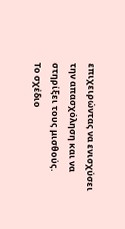επιχειρώντας να ενισχύσει την απασχόληση και να στηρίξει τους μισθούς.
Το σχέδιο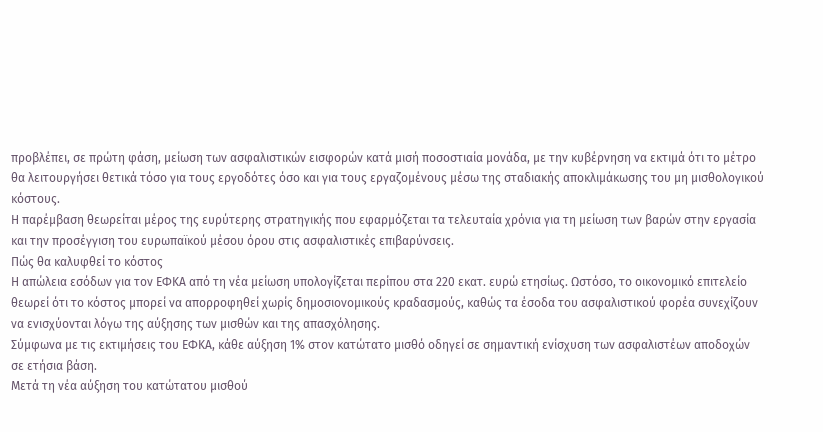προβλέπει, σε πρώτη φάση, μείωση των ασφαλιστικών εισφορών κατά μισή ποσοστιαία μονάδα, με την κυβέρνηση να εκτιμά ότι το μέτρο θα λειτουργήσει θετικά τόσο για τους εργοδότες όσο και για τους εργαζομένους μέσω της σταδιακής αποκλιμάκωσης του μη μισθολογικού κόστους.
Η παρέμβαση θεωρείται μέρος της ευρύτερης στρατηγικής που εφαρμόζεται τα τελευταία χρόνια για τη μείωση των βαρών στην εργασία και την προσέγγιση του ευρωπαϊκού μέσου όρου στις ασφαλιστικές επιβαρύνσεις.
Πώς θα καλυφθεί το κόστος
Η απώλεια εσόδων για τον ΕΦΚΑ από τη νέα μείωση υπολογίζεται περίπου στα 220 εκατ. ευρώ ετησίως. Ωστόσο, το οικονομικό επιτελείο θεωρεί ότι το κόστος μπορεί να απορροφηθεί χωρίς δημοσιονομικούς κραδασμούς, καθώς τα έσοδα του ασφαλιστικού φορέα συνεχίζουν να ενισχύονται λόγω της αύξησης των μισθών και της απασχόλησης.
Σύμφωνα με τις εκτιμήσεις του ΕΦΚΑ, κάθε αύξηση 1% στον κατώτατο μισθό οδηγεί σε σημαντική ενίσχυση των ασφαλιστέων αποδοχών σε ετήσια βάση.
Μετά τη νέα αύξηση του κατώτατου μισθού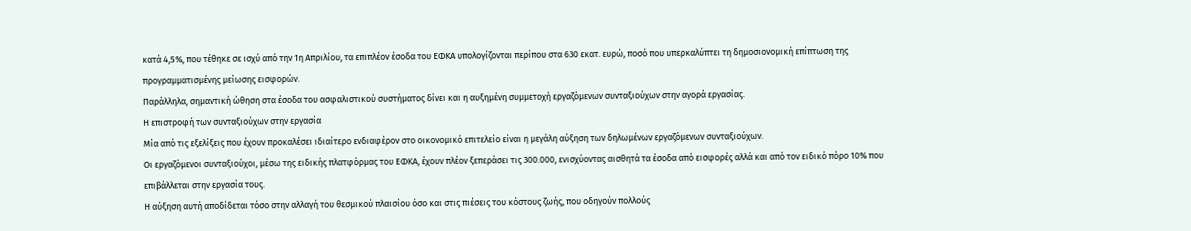κατά 4,5%, που τέθηκε σε ισχύ από την 1η Απριλίου, τα επιπλέον έσοδα του ΕΦΚΑ υπολογίζονται περίπου στα 630 εκατ. ευρώ, ποσό που υπερκαλύπτει τη δημοσιονομική επίπτωση της προγραμματισμένης μείωσης εισφορών.
Παράλληλα, σημαντική ώθηση στα έσοδα του ασφαλιστικού συστήματος δίνει και η αυξημένη συμμετοχή εργαζόμενων συνταξιούχων στην αγορά εργασίας.
Η επιστροφή των συνταξιούχων στην εργασία
Μία από τις εξελίξεις που έχουν προκαλέσει ιδιαίτερο ενδιαφέρον στο οικονομικό επιτελείο είναι η μεγάλη αύξηση των δηλωμένων εργαζόμενων συνταξιούχων.
Οι εργαζόμενοι συνταξιούχοι, μέσω της ειδικής πλατφόρμας του ΕΦΚΑ, έχουν πλέον ξεπεράσει τις 300.000, ενισχύοντας αισθητά τα έσοδα από εισφορές αλλά και από τον ειδικό πόρο 10% που επιβάλλεται στην εργασία τους.
Η αύξηση αυτή αποδίδεται τόσο στην αλλαγή του θεσμικού πλαισίου όσο και στις πιέσεις του κόστους ζωής, που οδηγούν πολλούς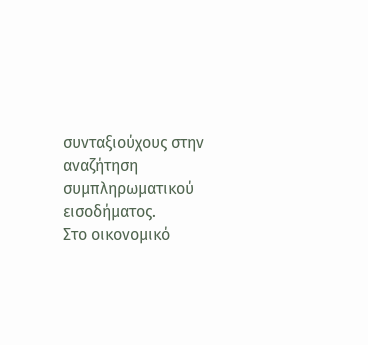συνταξιούχους στην αναζήτηση συμπληρωματικού εισοδήματος.
Στο οικονομικό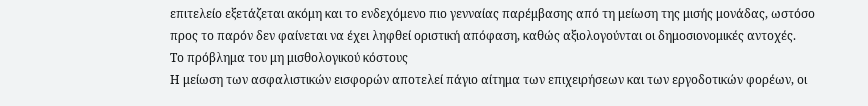επιτελείο εξετάζεται ακόμη και το ενδεχόμενο πιο γενναίας παρέμβασης από τη μείωση της μισής μονάδας, ωστόσο προς το παρόν δεν φαίνεται να έχει ληφθεί οριστική απόφαση, καθώς αξιολογούνται οι δημοσιονομικές αντοχές.
Το πρόβλημα του μη μισθολογικού κόστους
Η μείωση των ασφαλιστικών εισφορών αποτελεί πάγιο αίτημα των επιχειρήσεων και των εργοδοτικών φορέων, οι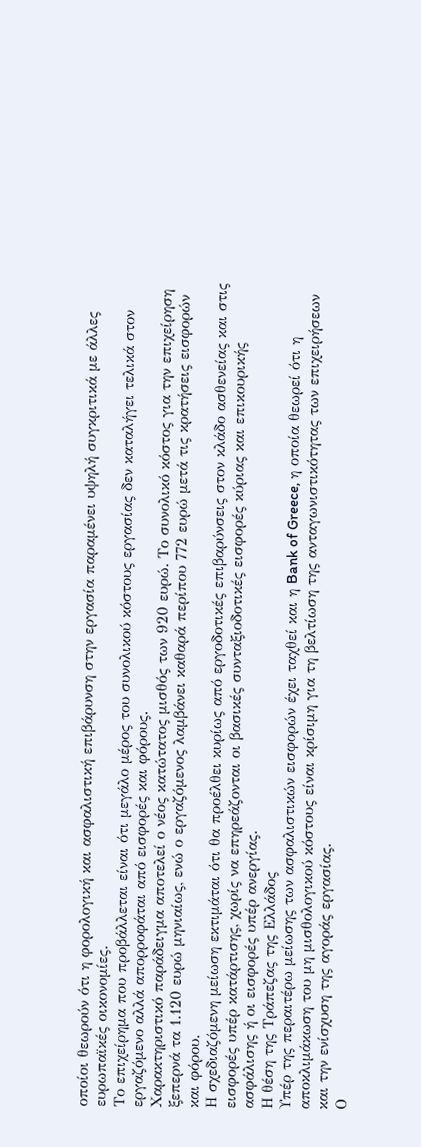οποίοι θεωρούν ότι η φορολογική και ασφαλιστική επιβάρυνση στην εργασία παραμένει υψηλή συγκριτικά με άλλες ευρωπαϊκές οικονομίες.
Το επιχείρημα που προβάλλεται είναι ότι μεγάλο μέρος του συνολικού κόστους εργασίας δεν καταλήγει τελικά στον εργαζόμενο αλλά απορροφάται από εισφορές και φόρους.
Χαρακτηριστικό παράδειγμα αποτελεί ο νέος κατώτατος μισθός των 920 ευρώ. Το συνολικό κόστος για την επιχείρηση ξεπερνά τα 1.120 ευρώ μηνιαίως, ενώ ο εργαζόμενος λαμβάνει καθαρά περίπου 772 ευρώ μετά τις κρατήσεις εισφορών και φόρου.
Η σχεδιαζόμενη μείωση εκτιμάται ότι θα προέλθει κυρίως από εργοδοτικές επιβαρύνσεις στον κλάδο ασθενείας και στις εισφορές υπέρ κατάρτισης, χωρίς να επηρεάζονται οι βασικές συνταξιοδοτικές εισφορές κύριας και επικουρικής ασφάλισης ή οι εισφορές υπέρ ανεργίας.
Η θέση της Τράπεζας της Ελλάδος
Υπέρ της περαιτέρω μείωσης των ασφαλιστικών εισφορών έχει ταχθεί και η Bank of Greece, η οποία θεωρεί ότι η αποκλιμάκωση του μη μισθολογικού κόστους είναι κρίσιμη για τη βελτίωση της ανταγωνιστικότητας των επιχειρήσεων και την ενίσχυση της αγοράς εργασίας.
Ο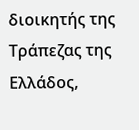διοικητής της Τράπεζας της Ελλάδος,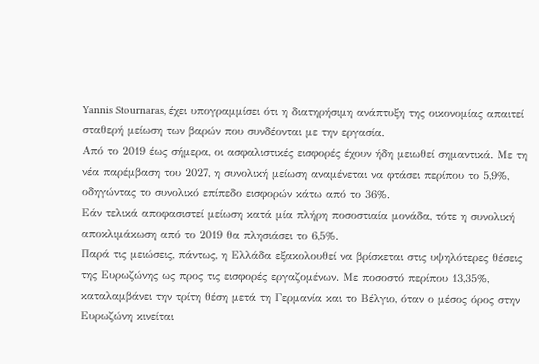Yannis Stournaras, έχει υπογραμμίσει ότι η διατηρήσιμη ανάπτυξη της οικονομίας απαιτεί σταθερή μείωση των βαρών που συνδέονται με την εργασία.
Από το 2019 έως σήμερα, οι ασφαλιστικές εισφορές έχουν ήδη μειωθεί σημαντικά. Με τη νέα παρέμβαση του 2027, η συνολική μείωση αναμένεται να φτάσει περίπου το 5,9%, οδηγώντας το συνολικό επίπεδο εισφορών κάτω από το 36%.
Εάν τελικά αποφασιστεί μείωση κατά μία πλήρη ποσοστιαία μονάδα, τότε η συνολική αποκλιμάκωση από το 2019 θα πλησιάσει το 6,5%.
Παρά τις μειώσεις, πάντως, η Ελλάδα εξακολουθεί να βρίσκεται στις υψηλότερες θέσεις της Ευρωζώνης ως προς τις εισφορές εργαζομένων. Με ποσοστό περίπου 13,35%, καταλαμβάνει την τρίτη θέση μετά τη Γερμανία και το Βέλγιο, όταν ο μέσος όρος στην Ευρωζώνη κινείται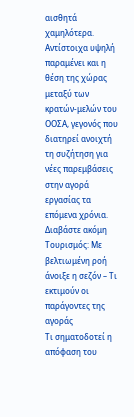αισθητά χαμηλότερα.
Αντίστοιχα υψηλή παραμένει και η θέση της χώρας μεταξύ των κρατών-μελών του ΟΟΣΑ, γεγονός που διατηρεί ανοιχτή τη συζήτηση για νέες παρεμβάσεις στην αγορά εργασίας τα επόμενα χρόνια.
Διαβάστε ακόμη
Τουρισμός: Με βελτιωμένη ροή άνοιξε η σεζόν – Τι εκτιμούν οι παράγοντες της αγοράς
Τι σηματοδοτεί η απόφαση του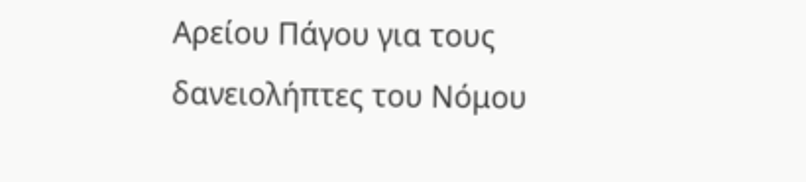Αρείου Πάγου για τους δανειολήπτες του Νόμου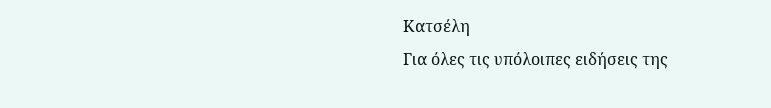Κατσέλη
Για όλες τις υπόλοιπες ειδήσεις της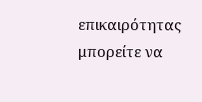επικαιρότητας μπορείτε να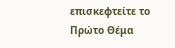επισκεφτείτε το Πρώτο Θέμα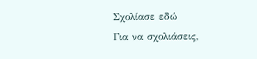Σχολίασε εδώ
Για να σχολιάσεις,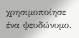χρησιμοποίησε ένα ψευδώνυμο.